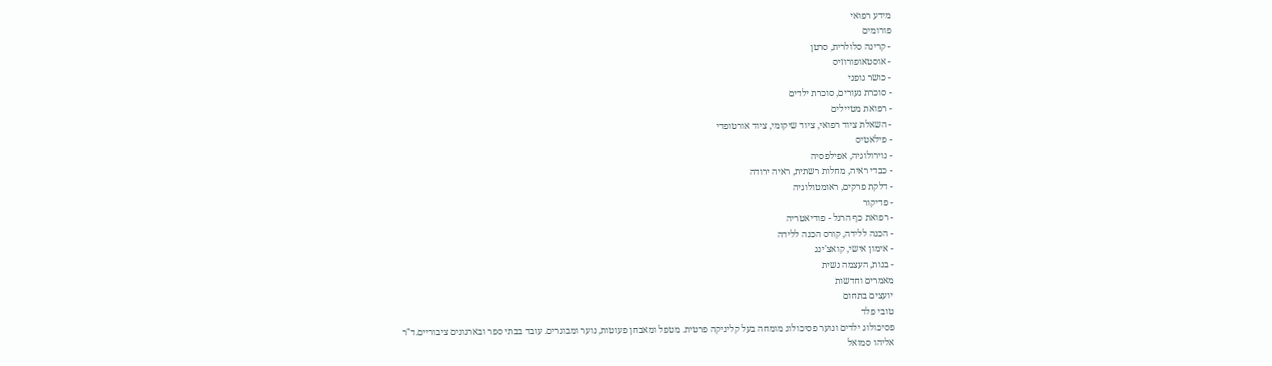מידע רפואי
פורומים
- קרינה סלולרית, סרטן
- אוסטאופורוזיס
- כושר גופני
- סוכרת נעורים, סוכרת ילדים
- רפואת מטיילים
- השאלת ציוד רפואי, ציוד שיקומי, ציוד אורטופדי
- פילאטיס
- נוירולוגיה, אפילפסיה
- כבדי ראיה, מחלות רשתית, ראיה ירודה
- דלקת פרקים, ראומטולוגיה
- פדיקור
- רפואת כף הרגל - פודיאטריה
- הכנה ללידה, קורס הכנה ללידה
- אימון אישי, קואצ'ינג
- בנות, העצמה נשית
מאמרים וחדשות
יועצים בתחום
טובי פלד
פסיכולוג ילדים ונוער פסיכולוג מומחה בעל קליניקה פרטית. מטפל ומאבחן פעוטות, נוער ומבוגרים. עובד בבתי ספר ובארגונים ציבוריים.ד"ר אליהו סמואל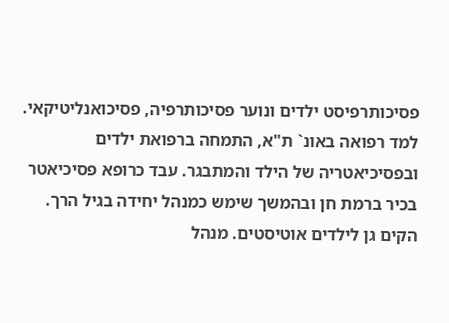פסיכותרפיסט ילדים ונוער פסיכותרפיה, פסיכואנליטיקאי. למד רפואה באונ` ת"א, התמחה ברפואת ילדים ובפסיכיאטריה של הילד והמתבגר. עבד כרופא פסיכיאטר בכיר ברמת חן ובהמשך שימש כמנהל יחידה בגיל הרך. הקים גן לילדים אוטיסטים. מנהל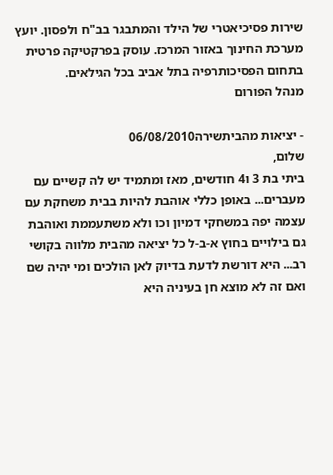שירות פסיכיאטרי של הילד והמתבגר בב"ח ולפסון. יועץ מערכת החינוך באזור המרכז. עוסק בפרקטיקה פרטית בתחום הפסיכותרפיה בתל אביב בכל הגילאים.
מנהל הפורום

- יציאות מהביתשירה06/08/2010
שלום,
ביתי בת 3 ו4 חודשים, מאז ומתמיד יש לה קשיים עם מעברים... באופן כללי אוהבת להיות בבית משחקת עם עצמה יפה במשחקי דמיון וכו ולא משתעממת ואוהבת גם בילויים בחוץ א-ב-ל כל יציאה מהבית מלווה בקושי רב... היא דורשת לדעת בדיוק לאן הולכים ומי יהיה שם ואם זה לא מוצא חן בעיניה היא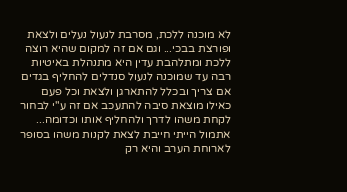לא מוכנה ללכת, מסרבת לנעול נעלים ולצאת ופורצת בבכי... וגם אם זה למקום שהיא רוצה ללכת ומתלהבת עדין היא מתנהלת באיטיות רבה עד שמוכנה לנעול סנדלים להחליף בגדים אם צריך ובכלל להתארגן ולצאת וכל פעם כאילו מוצאת סיבה להתעכב אם זה ע"י לבחור לקחת משהו לדרך ולהחליף אותו וכדומה...
אתמול הייתי חייבת לצאת לקנות משהו בסופר לארוחת הערב והיא רק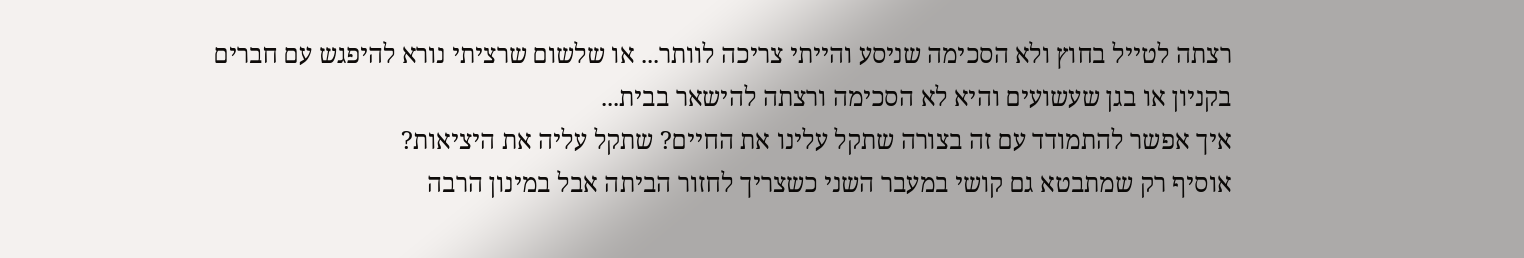רצתה לטייל בחוץ ולא הסכימה שניסע והייתי צריכה לוותר... או שלשום שרציתי נורא להיפגש עם חברים בקניון או בגן שעשועים והיא לא הסכימה ורצתה להישאר בבית...
איך אפשר להתמודד עם זה בצורה שתקל עלינו את החיים? שתקל עליה את היציאות?
אוסיף רק שמתבטא גם קושי במעבר השני כשצריך לחזור הביתה אבל במינון הרבה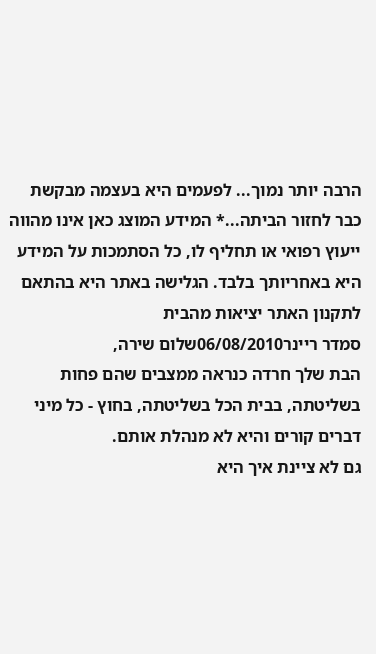הרבה יותר נמוך... לפעמים היא בעצמה מבקשת כבר לחזור הביתה...* המידע המוצג כאן אינו מהווה ייעוץ רפואי או תחליף לו, כל הסתמכות על המידע היא באחריותך בלבד. הגלישה באתר היא בהתאם לתקנון האתר יציאות מהבית
סמדר ריינר06/08/2010שלום שירה,
הבת שלך חרדה כנראה ממצבים שהם פחות בשליטתה, בבית הכל בשליטתה, בחוץ - כל מיני דברים קורים והיא לא מנהלת אותם.
גם לא ציינת איך היא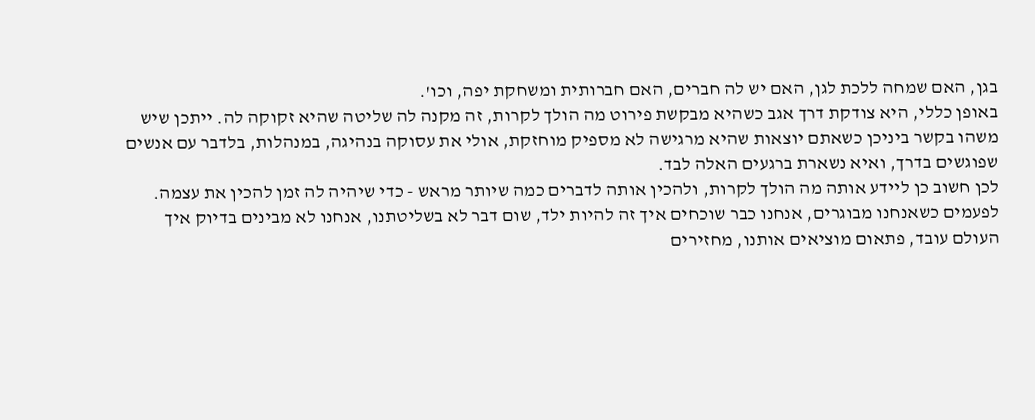בגן, האם שמחה ללכת לגן, האם יש לה חברים, האם חברותית ומשחקת יפה, וכו'.
באופן כללי, היא צודקת דרך אגב כשהיא מבקשת פירוט מה הולך לקרות, זה מקנה לה שליטה שהיא זקוקה לה. ייתכן שיש משהו בקשר ביניכן כשאתם יוצאות שהיא מרגישה לא מספיק מוחזקת, אולי את עסוקה בנהיגה, במנהלות, בלדבר עם אנשים שפוגשים בדרך, ואיא נשארת ברגעים האלה לבד.
לכן חשוב כן ליידע אותה מה הולך לקרות, ולהכין אותה לדברים כמה שיותר מראש - כדי שיהיה לה זמן להכין את עצמה.
לפעמים כשאנחנו מבוגרים, אנחנו כבר שוכחים איך זה להיות ילד, שום דבר לא בשליטתנו, אנחנו לא מבינים בדיוק איך העולם עובד, פתאום מוציאים אותנו, מחזירים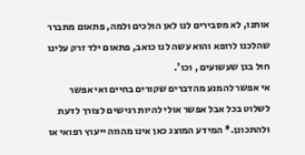אותנו, לא מסבירים לנו לאן הולכים ולמה, פתאום מתברר שהלכנו לרופא והוא עשה לנו כואב, פתאום ילד זרק עלינו חול בגן שעשועים , וכו'.
אי אפשר להמנע מהדברים שקורים בחיים ואי אפשר לשלוט בכל אבל אפשר אולי להיות רגישים לצורך לדעת ולהתכונן.* המידע המוצג כאן אינו מהווה ייעוץ רפואי או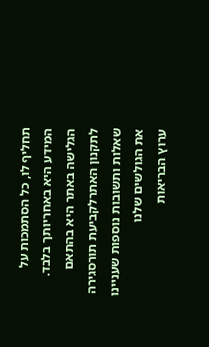תחליף לו, כל הסתמכות על המידע היא באחריותך בלבד. הגלישה באתר היא בהתאם לתקנון האתרלקביעת תורסגירה
שאלות ותשובות נוספות שעניינו את הגולשים שלנו
ערוץ הבריאות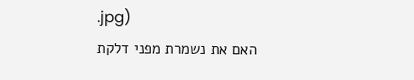.jpg)
האם את נשמרת מפני דלקת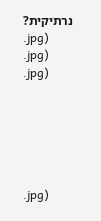נרתיקית?
.jpg)
.jpg)
.jpg)






.jpg)